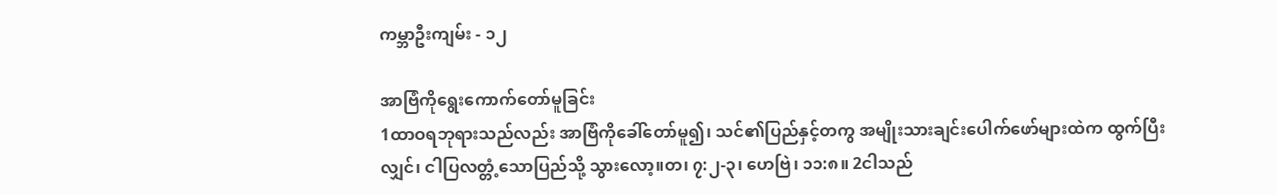ကမ္ဘာဦးကျမ်း - ၁၂

အာဗြံကိုရွေးကောက်တော်မူခြင်း
1ထာဝရဘုရားသည်လည်း အာဗြံကိုခေါ်တော်မူ၍၊ သင်၏ပြည်နှင့်တကွ အမျိုးသားချင်းပေါက်ဖော်များထဲက ထွက်ပြီးလျှင်၊ ငါပြလတ္တံ့သောပြည်သို့ သွားလော့။တ၊ ၇:၂-၃၊ ဟေဗြဲ၊ ၁၁:၈။ 2ငါသည်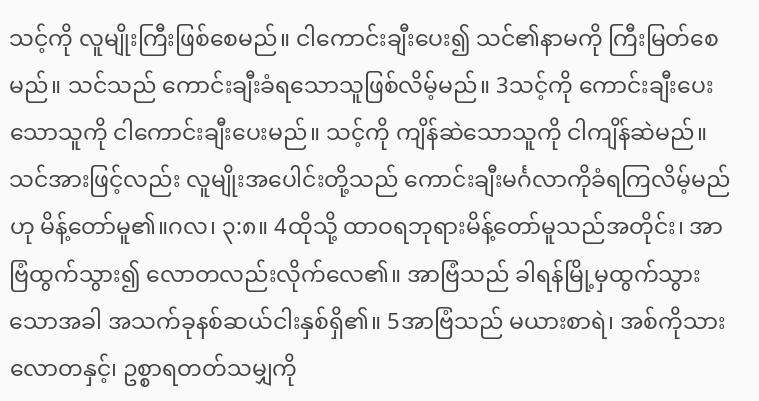သင့်ကို လူမျိုးကြီးဖြစ်စေမည်။ ငါကောင်းချီးပေး၍ သင်၏နာမကို ကြီးမြတ်စေမည်။ သင်သည် ကောင်းချီးခံရသောသူဖြစ်လိမ့်မည်။ 3သင့်ကို ကောင်းချီးပေးသောသူကို ငါကောင်းချီးပေးမည်။ သင့်ကို ကျိန်ဆဲသောသူကို ငါကျိန်ဆဲမည်။ သင်အားဖြင့်လည်း လူမျိုးအပေါင်းတို့သည် ကောင်းချီးမင်္ဂလာကိုခံရကြလိမ့်မည်ဟု မိန့်တော်မူ၏။ဂလ၊ ၃:၈။ 4ထိုသို့ ထာဝရဘုရားမိန့်တော်မူသည်အတိုင်း၊ အာဗြံထွက်သွား၍ လောတလည်းလိုက်လေ၏။ အာဗြံသည် ခါရန်မြို့မှထွက်သွားသောအခါ အသက်ခုနစ်ဆယ်ငါးနှစ်ရှိ၏။ 5အာဗြံသည် မယားစာရဲ၊ အစ်ကိုသားလောတနှင့်၊ ဥစ္စာရတတ်သမျှကို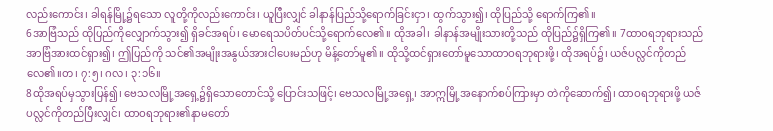လည်းကောင်း၊ ခါရန်မြို့၌ရသော လူတို့ကိုလည်းကောင်း၊ ယူပြီးလျှင် ခါနာန်ပြည်သို့ရောက်ခြင်းငှာ၊ ထွက်သွား၍၊ ထိုပြည်သို့ ရောက်ကြ၏။
6အာဗြံသည် ထိုပြည်ကိုလျှောက်သွား၍ ရှိခင်အရပ်၊ မောရေသပိတ်ပင်သို့ရောက်လေ၏။ ထိုအခါ၊ ခါနာန်အမျိုးသားတို့သည် ထိုပြည်၌ရှိကြ၏။ 7ထာဝရဘုရားသည် အာဗြံအားထင်ရှား၍၊ ဤပြည်ကို သင်၏အမျိုးအနွယ်အားငါပေးမည်ဟု မိန့်တော်မူ၏။ ထိုသို့ထင်ရှားတော်မူသောထာဝရဘုရားဖို့၊ ထိုအရပ်၌၊ ယဇ်ပလ္လင်ကိုတည်လေ၏။တ၊ ၇:၅၊ ဂလ၊ ၃:၁၆။
8ထိုအရပ်မှသွားပြန်၍၊ ဗေသလမြို့အရှေ့၌ရှိသောတောင်သို့ ပြောင်းသဖြင့်၊ ဗေသလမြို့အရှေ့၊ အာဣမြို့အနောက်စပ်ကြားမှာ တဲကိုဆောက်၍၊ ထာဝရဘုရားဖို့ ယဇ်ပလ္လင်ကိုတည်ပြီးလျှင်၊ ထာဝရဘုရား၏နာမတော်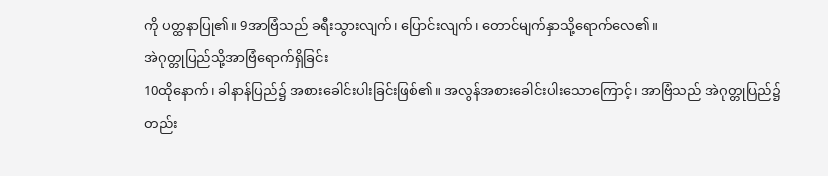ကို ပတ္ထနာပြု၏။ 9အာဗြံသည် ခရီးသွားလျက်၊ ပြောင်းလျက်၊ တောင်မျက်နှာသို့ရောက်လေ၏။
အဲဂုတ္တုပြည်သို့အာဗြံရောက်ရှိခြင်း
10ထိုနောက်၊ ခါနာန်ပြည်၌ အစားခေါင်းပါးခြင်းဖြစ်၏။ အလွန်အစားခေါင်းပါးသောကြောင့်၊ အာဗြံသည် အဲဂုတ္တုပြည်၌တည်း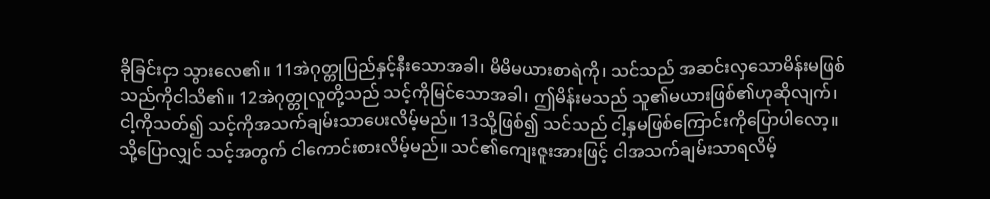ခိုခြင်းငှာ သွားလေ၏။ 11အဲဂုတ္တုပြည်နှင့်နီးသောအခါ၊ မိမိမယားစာရဲကို၊ သင်သည် အဆင်းလှသောမိန်းမဖြစ်သည်ကိုငါသိ၏။ 12အဲဂုတ္တုလူတို့သည် သင့်ကိုမြင်သောအခါ၊ ဤမိန်းမသည် သူ၏မယားဖြစ်၏ဟုဆိုလျက်၊ ငါ့ကိုသတ်၍ သင့်ကိုအသက်ချမ်းသာပေးလိမ့်မည်။ 13သို့ဖြစ်၍ သင်သည် ငါ့နှမဖြစ်ကြောင်းကိုပြောပါလော့။ သို့ပြောလျှင် သင့်အတွက် ငါကောင်းစားလိမ့်မည်။ သင်၏ကျေးဇူးအားဖြင့် ငါအသက်ချမ်းသာရလိမ့်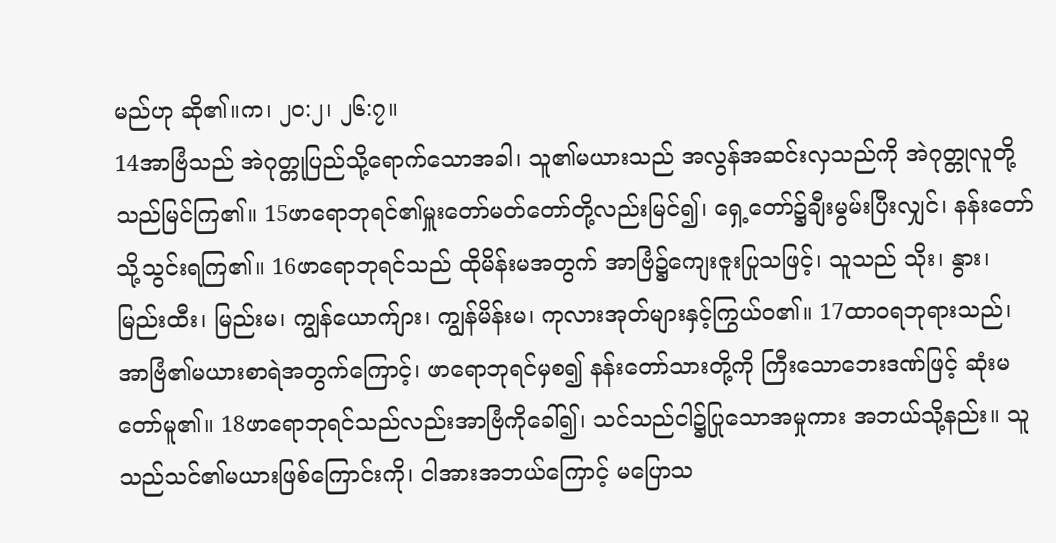မည်ဟု ဆို၏။က၊ ၂၀:၂၊ ၂၆:၇။
14အာဗြံသည် အဲဂုတ္တုပြည်သို့ရောက်သောအခါ၊ သူ၏မယားသည် အလွန်အဆင်းလှသည်ကို အဲဂုတ္တုလူတို့သည်မြင်ကြ၏။ 15ဖာရောဘုရင်၏မှူးတော်မတ်တော်တို့လည်းမြင်၍၊ ရှေ့တော်၌ချီးမွမ်းပြီးလျှင်၊ နန်းတော်သို့သွင်းရကြ၏။ 16ဖာရောဘုရင်သည် ထိုမိန်းမအတွက် အာဗြံ၌ကျေးဇူးပြုသဖြင့်၊ သူသည် သိုး၊ နွား၊ မြည်းထီး၊ မြည်းမ၊ ကျွန်ယောက်ျား၊ ကျွန်မိန်းမ၊ ကုလားအုတ်များနှင့်ကြွယ်ဝ၏။ 17ထာဝရဘုရားသည်၊ အာဗြံ၏မယားစာရဲအတွက်ကြောင့်၊ ဖာရောဘုရင်မှစ၍ နန်းတော်သားတို့ကို ကြီးသောဘေးဒဏ်ဖြင့် ဆုံးမတော်မူ၏။ 18ဖာရောဘုရင်သည်လည်းအာဗြံကိုခေါ်၍၊ သင်သည်ငါ၌ပြုသောအမှုကား အဘယ်သို့နည်း။ သူသည်သင်၏မယားဖြစ်ကြောင်းကို၊ ငါအားအဘယ်ကြောင့် မပြောသ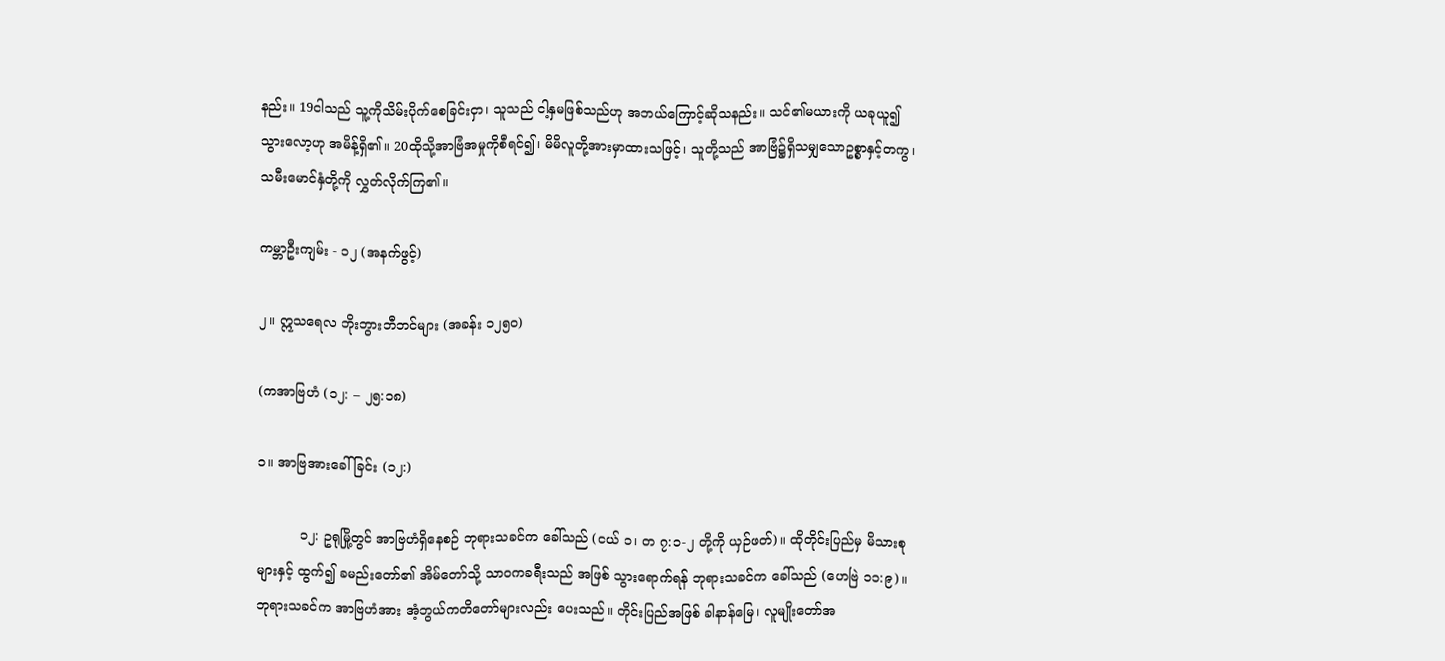နည်း။ 19ငါသည် သူ့ကိုသိမ်းပိုက်စေခြင်းငှာ၊ သူသည် ငါ့နှမဖြစ်သည်ဟု အဘယ်ကြောင့်ဆိုသနည်း။ သင်၏မယားကို ယခုယူ၍သွားလော့ဟု အမိန့်ရှိ၏။ 20ထိုသို့အာဗြံအမှုကိုစီရင်၍၊ မိမိလူတို့အားမှာထားသဖြင့်၊ သူတို့သည် အာဗြံ၌ရှိသမျှသောဥစ္စာနှင့်တကွ၊ သမီးမောင်နှံတို့ကို လွှတ်လိုက်ကြ၏။

ကမ္ဘာဦးကျမ်း - ၁၂ (အနက်ဖွင့်)

၂။ ဣသရေလ ဘိုးဘွားဘီဘင်များ (အခန်း ၁၂၅၀)

(ကအာဗြဟံ (၁၂: – ၂၅:၁၈)

၁။ အာဗြအားခေါ်ခြင်း (၁၂:)

          ၁၂: ဥရုမြို့တွင် အာဗြဟံရှိနေစဉ် ဘုရားသခင်က ခေါ်သည် (ငယ် ၁၊ တ ၇:၁-၂ တို့ကို ယှဉ်ဖတ်)။ ထိုတိုင်းပြည်မှ မိသားစုများနှင့် ထွက်၍ ခမည်းတော်၏ အိမ်တော်သို့ သာဝကခရီးသည် အဖြစ် သွားရောက်ရန် ဘုရားသခင်က ခေါ်သည် (ဟေဗြဲ ၁၁:၉)။ ဘုရားသခင်က အာဗြဟံအား အံ့ဘွယ်ကတိတော်များလည်း ပေးသည်။ တိုင်းပြည်အဖြစ် ခါနာန်မြေ၊ လူမျိုးတော်အ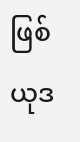ဖြစ် ယုဒ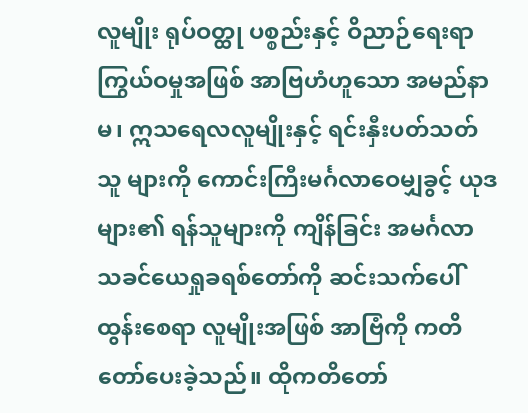လူမျိုး ရုပ်ဝတ္ထု ပစ္စည်းနှင့် ဝိညာဉ်ရေးရာ ကြွယ်ဝမှုအဖြစ် အာဗြဟံဟူသော အမည်နာမ၊ ဣသရေလလူမျိုးနှင့် ရင်းနှီးပတ်သတ်သူ များကို ကောင်းကြီးမင်္ဂလာဝေမျှခွင့် ယုဒများ၏ ရန်သူများကို ကျိန်ခြင်း အမင်္ဂလာ သခင်ယေရှုခရစ်တော်ကို ဆင်းသက်ပေါ်ထွန်းစေရာ လူမျိုးအဖြစ် အာဗြံကို ကတိတော်ပေးခဲ့သည်။ ထိုကတိတော်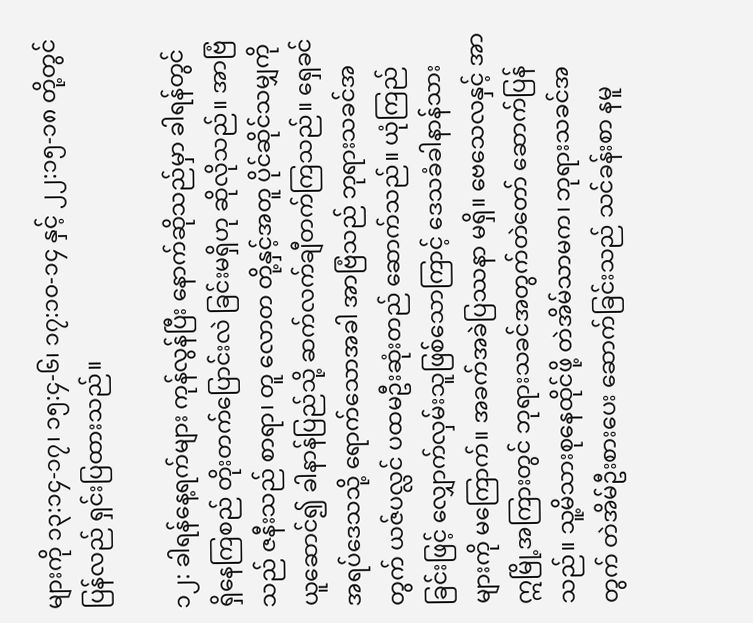များကို ၁၃:၁၄-၁၇၊ ၁၅:၄-၆၊ ၁၇:၁၀-၁၄ နှင့် ၂၂:၁၅-၁၈ တို့တွင် ပြန်လည် ရှင်းပြထားသည်။

၁၂: ခါရန်နေ့ရက်များ ကုန်လွန်ပြီး နောက်ဆိုသည်မှာ ခါရန်တွင် ရှိနေကြစည် တိုးတက်ပြောင်းလဲ ခြင်းမရှိဟု ဆိုလိုသည်။ အာဗြံသည် ဇနီးသည် စာရာ၊ တူ လောတ တို့နှင့်အတူ ပိုင်ဆိုင်သမျှကို ယူဆောင်၍ ခါနာန်ပြည်သို့ ဆက်လက်ချီတက်ကြသည်။ ရှေခင် အရပ်ဒေသသို့ ရောက်သောအခါ အာဗြံသည် ဘုရားသခင်အတွက် ယဇ်ပလ္လင် ပထမဦးဆုံးတည် ဆောက်သည်။ ယုံကြည်ခြင်းဖြင့် လျှောက်လှမ်းသူဖြစ်သောကြာင့် ဒေသခံခါနာန်သား များကို မကြောက်။ အခက်အခဲပြဿနာ မရှိ။ ဗေသေလနှင့် အာဣမြို့အကြားတွင် ဘုရားသခင်အတွက်တဲတော် ဆောက်ပြန်သည်။ သူ့မိသားစုနေထိုင်ဖို့ တဲအိမ်သာမက၊ ဘုရားသခင်အတွက် တဲအိမ်ဦးစားပေး ဆောက်ခြင်းသည် သင်ခန်းစာ နမူ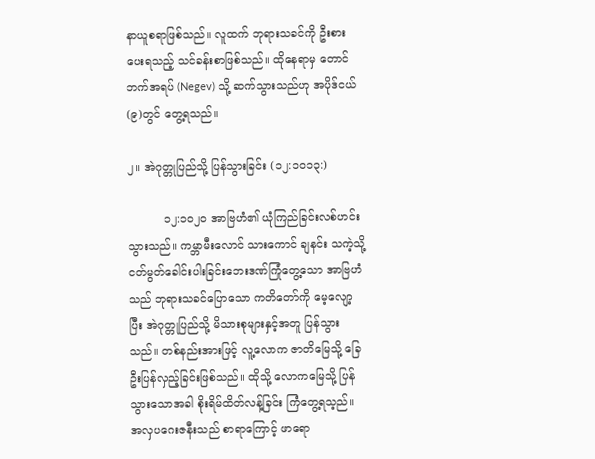နာယူစရာဖြစ်သည်။ လူထက် ဘုရားသခင်ကို ဦးစားပေးရသည့် သင်ခန်းစာဖြစ်သည်။ ထိုနေရာမှ တောင်ဘက်အရပ် (Negev) သို့ ဆက်သွားသည်ဟု အပိုဒ်ငယ် (၉)တွင် တွေ့ရသည်။

၂။ အဲဂုတ္တုပြည်သို့ ပြန်သွားခြင်း (၁၂:၁၀၁၃:)

          ၁၂:၁၀၂၀ အာဗြဟံ၏ ယုံကြည်ခြင်းလစ်ဟင်းသွားသည်။ ကမ္ဘာမီးလောင် သားကောင် ချနင်း သကဲ့သို့ ငတ်မွတ်ခေါင်းပါးခြင်းဘေးဒဏ်ကြုံတွေ့သော အာဗြဟံသည် ဘုရားသခင်ပြောသော ကတိတော်ကို မေ့လျော့ပြီး အဲဂုတ္တုပြည်သို့ မိသားစုများနှင့်အတူ ပြန်သွားသည်။ တစ်နည်းအားဖြင့် လူ့လောက ဇာတိမြေသို့ ခြေဦးပြန်လှည့်ခြင်းဖြစ်သည်။ ထိုသို့ လောကမြေသို့ ပြန်သွားသောအခါ စိုးရိမ်ထိတ်လန့်ခြင်း ကြံတွေ့ရသ့ည်။ အလှပဂေးဇနီးသည် စာရာကြောင့် ဖာရော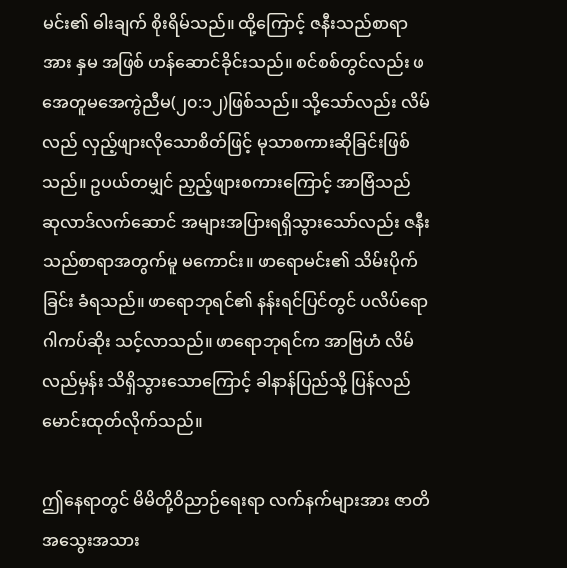မင်း၏ ဓါးချက် စိုးရိမ်သည်။ ထို့ကြောင့် ဇနီးသည်စာရာအား နှမ အဖြစ် ဟန်ဆောင်ခိုင်းသည်။ စင်စစ်တွင်လည်း ဖအေတူမအေကွဲညီမ(၂၀:၁၂)ဖြစ်သည်။ သို့သော်လည်း လိမ်လည် လှည့်ဖျားလိုသောစိတ်ဖြင့် မုသာစကားဆိုခြင်းဖြစ်သည်။ ဥပယ်တမျှင် ညှည့်ဖျားစကားကြောင့် အာဗြံသည် ဆုလာဒ်လက်ဆောင် အများအပြားရရှိသွားသော်လည်း ဇနီးသည်စာရာအတွက်မူ မကောင်း။ ဖာရောမင်း၏ သိမ်းပိုက်ခြင်း ခံရသည်။ ဖာရောဘုရင်၏ နန်းရင်ပြင်တွင် ပလိပ်ရောဂါကပ်ဆိုး သင့်လာသည်။ ဖာရောဘုရင်က အာဗြဟံ လိမ်လည်မှန်း သိရှိသွားသောကြောင့် ခါနာန်ပြည်သို့ ပြန်လည် မောင်းထုတ်လိုက်သည်။

ဤနေရာတွင် မိမိတို့ဝိညာဉ်ရေးရာ လက်နက်များအား ဇာတိအသွေးအသား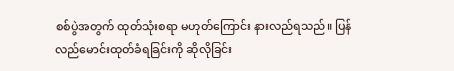စစ်ပွဲအတွက် ထုတ်သုံးစရာ မဟုတ်ကြောင်း နားလည်ရသည်။ ပြန်လည်မောင်းထုတ်ခံရခြင်းကို ဆိုလိုခြင်း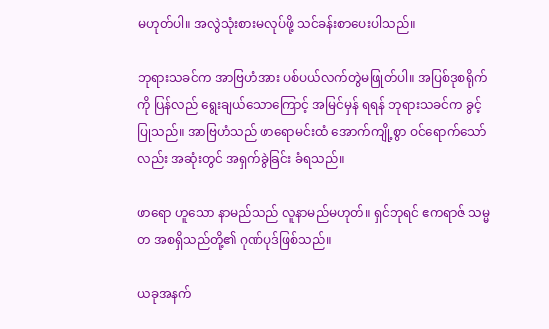မဟုတ်ပါ။ အလွဲသုံးစားမလုပ်ဖို့ သင်ခန်းစာပေးပါသည်။

ဘုရားသခင်က အာဗြဟံအား ပစ်ပယ်လက်တွဲမဖြုတ်ပါ။ အပြစ်ဒုစရိုက်ကို ပြန်လည် ရွေးချယ်သောကြောင့် အမြင်မှန် ရရန် ဘုရားသခင်က ခွင့်ပြုသည်။ အာဗြဟံသည် ဖာရောမင်းထံ အောက်ကျို့စွာ ဝင်ရောက်သော်လည်း အဆုံးတွင် အရှက်ခွဲခြင်း ခံရသည်။

ဖာရော ဟူသော နာမည်သည် လူနာမည်မဟုတ်။ ရှင်ဘုရင် ဧကရာဇ် သမ္မတ အစရှိသည်တို့၏ ဂုဏ်ပုဒ်ဖြစ်သည်။

ယခုအနက်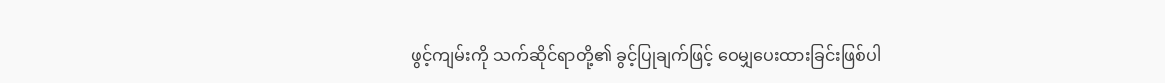ဖွင့်ကျမ်းကို သက်ဆိုင်ရာတို့၏ ခွင့်ပြုချက်ဖြင့် ဝေမျှပေးထားခြင်းဖြစ်ပါ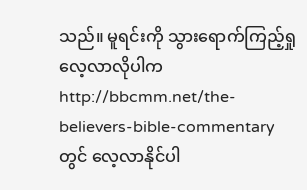သည်။ မူရင်းကို သွားရောက်ကြည့်ရှုလေ့လာလိုပါက  http://bbcmm.net/the-believers-bible-commentary  တွင် လေ့လာနိုင်ပါ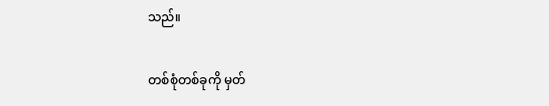သည်။

တစ်စုံတစ်ခုကို မှတ်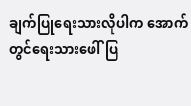ချက်ပြုရေးသားလိုပါက အောက်တွင်ရေးသားဖေါ်ပြ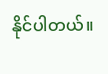နိုင်ပါတယ်။